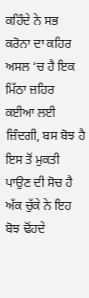ਕਹਿੰਦੇ ਨੇ ਸਭ ਕਰੋਨਾ ਦਾ ਕਹਿਰ
ਅਸਲ ‘ਚ ਹੈ ਇਕ ਮਿੱਠਾ ਜ਼ਹਿਰ
ਕਈਆ ਲਈ ਜ਼ਿੰਦਗੀ, ਬਸ ਬੋਝ ਹੈ
ਇਸ ਤੋਂ ਮੁਕਤੀ ਪਾਉਣ ਦੀ ਸੋਚ ਹੈ
ਅੱਕ ਚੁੱਕੇ ਨੇ ਇਹ ਬੋਝ ਢੋਂਹਦੇ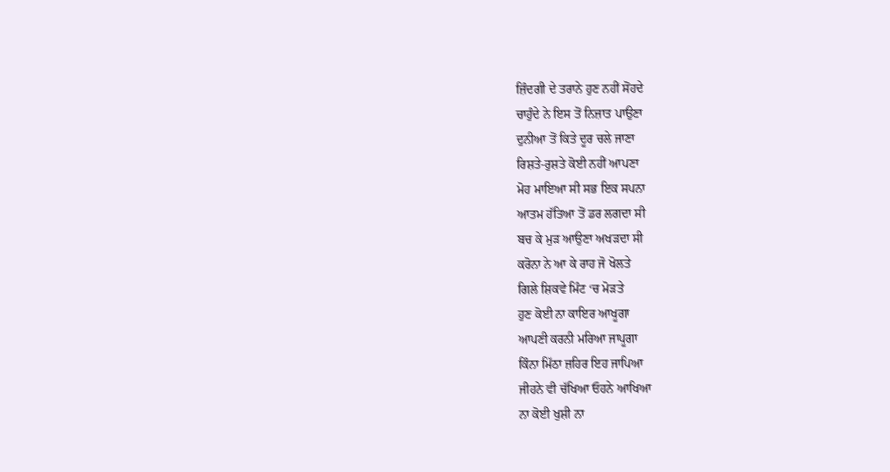ਜ਼ਿੰਦਗੀ ਦੇ ਤਰਾਨੇ ਹੁਣ ਨਹੀਂ ਸੋਂਹਦੇ
ਚਾਹੁੰਦੇ ਨੇ ਇਸ ਤੋਂ ਨਿਜ਼ਾਤ ਪਾਉਣਾ
ਦੁਨੀਆ ਤੋਂ ਕਿਤੇ ਦੂਰ ਚਲੇ ਜਾਣਾ
ਰਿਸ਼ਤੇ-ਰੁਸ਼ਤੇ ਕੋਈ ਨਹੀਂ ਆਪਣਾ
ਮੋਹ ਮਾਇਆ ਸੀ ਸਭ ਇਕ ਸਪਨਾ
ਆਤਮ ਹੱਤਿਆ ਤੋਂ ਡਰ ਲਗਦਾ ਸੀ
ਬਚ ਕੇ ਮੁੜ ਆਉਣਾ ਅਖੜਦਾ ਸੀ
ਕਰੋਨਾ ਨੇ ਆ ਕੇ ਰਾਹ ਜੋ ਖੋਲਤੇ
ਗਿਲੇ ਸ਼ਿਕਵੇ ਮਿੰਟ ‘ਚ ਮੋੜਤੇ
ਹੁਣ ਕੋਈ ਨਾ ਕਾਇਰ ਆਖੂਗਾ
ਆਪਣੀ ਕਰਨੀ ਮਰਿਆ ਜਾਪੂਗਾ
ਕਿੰਨਾ ਮਿੱਠਾ ਜ਼ਹਿਰ ਇਹ ਜਾਪਿਆ
ਜੀਹਨੇ ਵੀ ਚੱਖਿਆ ਓਹਨੇ ਆਖਿਆ
ਨਾ ਕੋਈ ਖੁਸ਼ੀ ਨਾ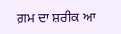ਗ਼ਮ ਦਾ ਸ਼ਰੀਕ ਆ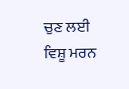ਚੁਣ ਲਈ ਵਿਸ਼ੂ ਮਰਨ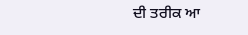ਦੀ ਤਰੀਕ ਆ